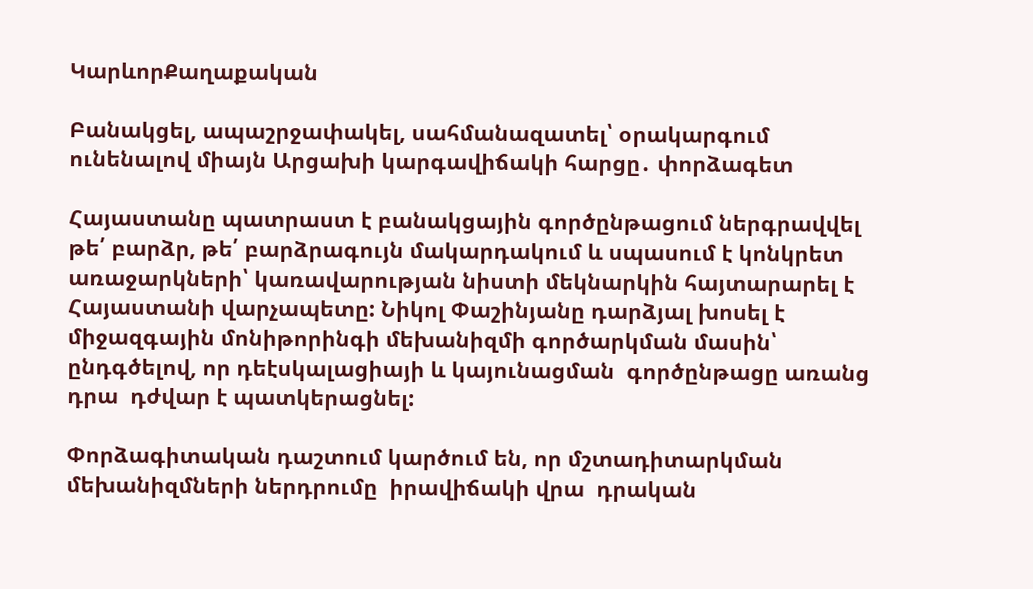ԿարևորՔաղաքական

Բանակցել, ապաշրջափակել, սահմանազատել՝ օրակարգում ունենալով միայն Արցախի կարգավիճակի հարցը․ փորձագետ

Հայաստանը պատրաստ է բանակցային գործընթացում ներգրավվել թե՛ բարձր, թե՛ բարձրագույն մակարդակում և սպասում է կոնկրետ առաջարկների՝ կառավարության նիստի մեկնարկին հայտարարել է Հայաստանի վարչապետը: Նիկոլ Փաշինյանը դարձյալ խոսել է միջազգային մոնիթորինգի մեխանիզմի գործարկման մասին՝  ընդգծելով, որ դեէսկալացիայի և կայունացման  գործընթացը առանց դրա  դժվար է պատկերացնել:

Փորձագիտական դաշտում կարծում են, որ մշտադիտարկման մեխանիզմների ներդրումը  իրավիճակի վրա  դրական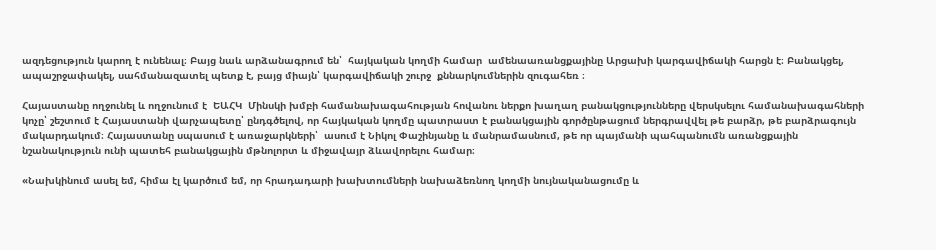ազդեցություն կարող է ունենալ։ Բայց նաև արձանագրում են՝  հայկական կողմի համար  ամենաառանցքայինը Արցախի կարգավիճակի հարցն է։ Բանակցել, ապաշրջափակել, սահմանազատել պետք է, բայց միայն՝ կարգավիճակի շուրջ  քննարկումներին զուգահեռ ։

Հայաստանը ողջունել և ողջունում է  ԵԱՀԿ  Մինսկի խմբի համանախագահության հովանու ներքո խաղաղ բանակցությունները վերսկսելու համանախագահների կոչը՝ շեշտում է Հայաստանի վարչապետը՝ ընդգծելով, որ հայկական կողմը պատրաստ է բանակցային գործընթացում ներգրավվել թե բարձր, թե բարձրագույն մակարդակում։ Հայաստանը սպասում է առաջարկների՝  ասում է Նիկոլ Փաշինյանը և մանրամասնում, թե որ պայմանի պահպանումն առանցքային նշանակություն ունի պատեհ բանակցային մթնոլորտ և միջավայր ձևավորելու համար։

«Նախկինում ասել եմ, հիմա էլ կարծում եմ, որ հրադադարի խախտումների նախաձեռնող կողմի նույնականացումը և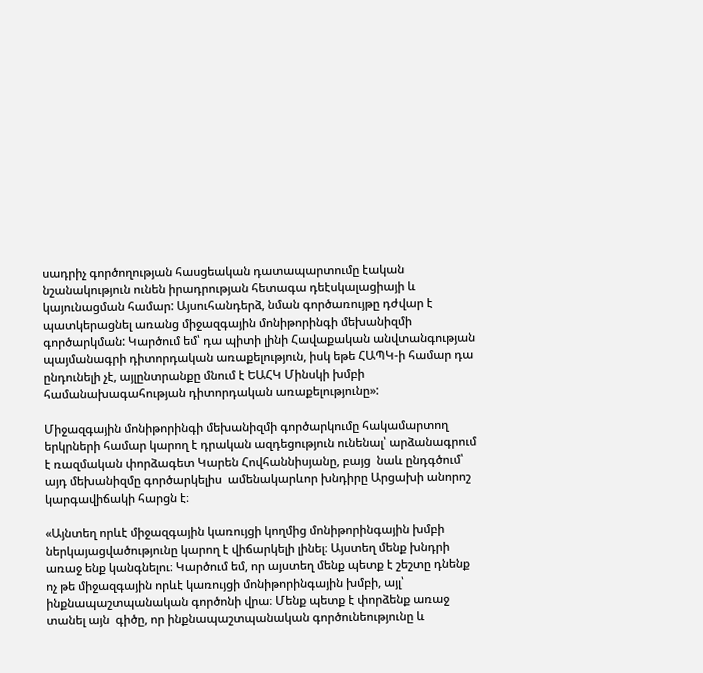սադրիչ գործողության հասցեական դատապարտումը էական նշանակություն ունեն իրադրության հետագա դեէսկալացիայի և կայունացման համար: Այսուհանդերձ, նման գործառույթը դժվար է պատկերացնել առանց միջազգային մոնիթորինգի մեխանիզմի գործարկման: Կարծում եմ՝ դա պիտի լինի Հավաքական անվտանգության պայմանագրի դիտորդական առաքելություն, իսկ եթե ՀԱՊԿ-ի համար դա ընդունելի չէ, այլընտրանքը մնում է ԵԱՀԿ Մինսկի խմբի համանախագահության դիտորդական առաքելությունը»:

Միջազգային մոնիթորինգի մեխանիզմի գործարկումը հակամարտող երկրների համար կարող է դրական ազդեցություն ունենալ՝ արձանագրում է ռազմական փորձագետ Կարեն Հովհաննիսյանը, բայց  նաև ընդգծում՝  այդ մեխանիզմը գործարկելիս  ամենակարևոր խնդիրը Արցախի անորոշ  կարգավիճակի հարցն է։

«Այնտեղ որևէ միջազգային կառույցի կողմից մոնիթորինգային խմբի ներկայացվածությունը կարող է վիճարկելի լինել։ Այստեղ մենք խնդրի առաջ ենք կանգնելու։ Կարծում եմ, որ այստեղ մենք պետք է շեշտը դնենք ոչ թե միջազգային որևէ կառույցի մոնիթորինգային խմբի, այլ՝ ինքնապաշտպանական գործոնի վրա։ Մենք պետք է փորձենք առաջ տանել այն  գիծը, որ ինքնապաշտպանական գործունեությունը և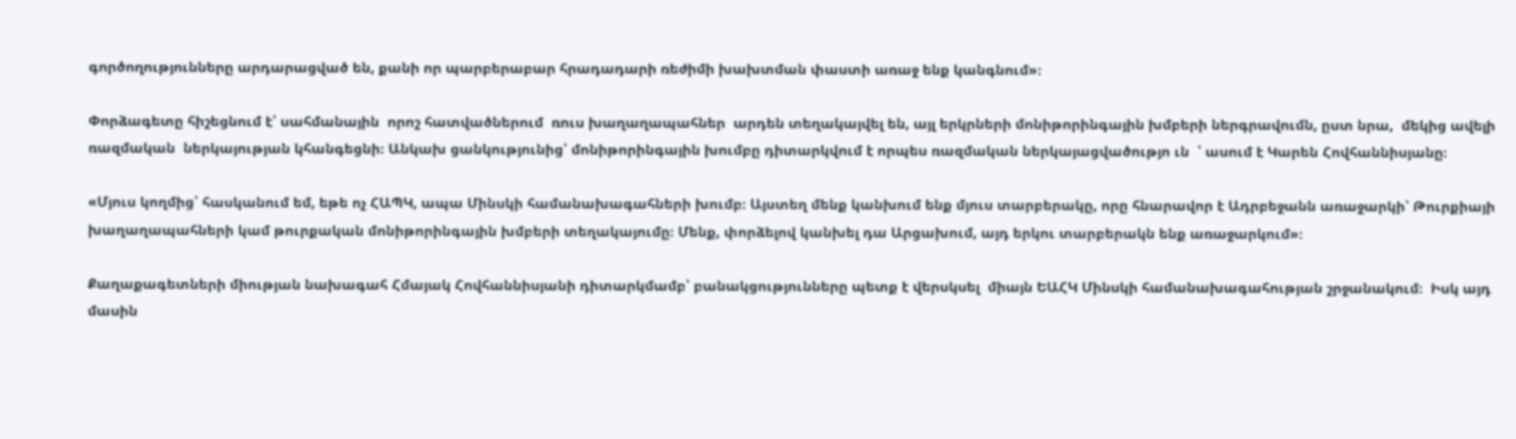գործողությունները արդարացված են, քանի որ պարբերաբար հրադադարի ռեժիմի խախտման փաստի առաջ ենք կանգնում»։

Փորձագետը հիշեցնում է՝ սահմանային  որոշ հատվածներում  ռուս խաղաղապահներ  արդեն տեղակայվել են, այլ երկրների մոնիթորինգային խմբերի ներգրավումն, ըստ նրա,  մեկից ավելի ռազմական  ներկայության կհանգեցնի։ Անկախ ցանկությունից՝ մոնիթորինգային խումբը դիտարկվում է որպես ռազմական ներկայացվածությո ւն  ՝ ասում է Կարեն Հովհաննիսյանը։

«Մյուս կողմից՝ հասկանում եմ, եթե ոչ ՀԱՊԿ, ապա Մինսկի համանախագահների խումբ։ Այստեղ մենք կանխում ենք մյուս տարբերակը, որը հնարավոր է Ադրբեջանն առաջարկի՝ Թուրքիայի խաղաղապահների կամ թուրքական մոնիթորինգային խմբերի տեղակայումը։ Մենք, փորձելով կանխել դա Արցախում, այդ երկու տարբերակն ենք առաջարկում»։

Քաղաքագետների միության նախագահ Հմայակ Հովհաննիսյանի դիտարկմամբ՝ բանակցությունները պետք է վերսկսել  միայն ԵԱՀԿ Մինսկի համանախագահության շրջանակում։  Իսկ այդ մասին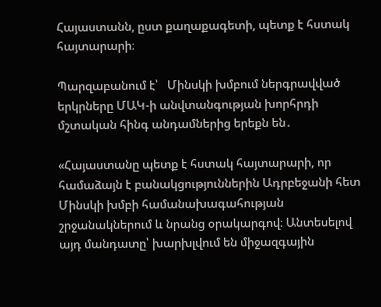Հայաստանն, ըստ քաղաքագետի, պետք է հստակ հայտարարի։

Պարզաբանում է՝   Մինսկի խմբում ներգրավված երկրները ՄԱԿ-ի անվտանգության խորհրդի մշտական հինգ անդամներից երեքն են․

«Հայաստանը պետք է հստակ հայտարարի, որ համաձայն է բանակցություններին Ադրբեջանի հետ Մինսկի խմբի համանախագահության շրջանակներում և նրանց օրակարգով։ Անտեսելով այդ մանդատը՝ խարխլվում են միջազգային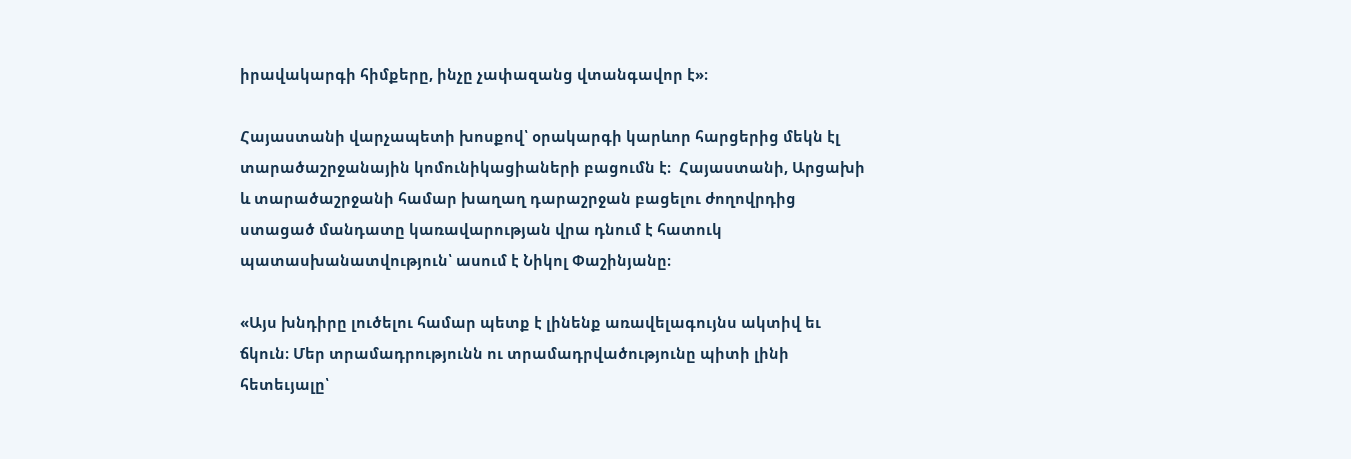իրավակարգի հիմքերը, ինչը չափազանց վտանգավոր է»։

Հայաստանի վարչապետի խոսքով՝ օրակարգի կարևոր հարցերից մեկն էլ տարածաշրջանային կոմունիկացիաների բացումն է։  Հայաստանի, Արցախի և տարածաշրջանի համար խաղաղ դարաշրջան բացելու ժողովրդից ստացած մանդատը կառավարության վրա դնում է հատուկ պատասխանատվություն՝ ասում է Նիկոլ Փաշինյանը։

«Այս խնդիրը լուծելու համար պետք է լինենք առավելագույնս ակտիվ եւ ճկուն։ Մեր տրամադրությունն ու տրամադրվածությունը պիտի լինի հետեւյալը՝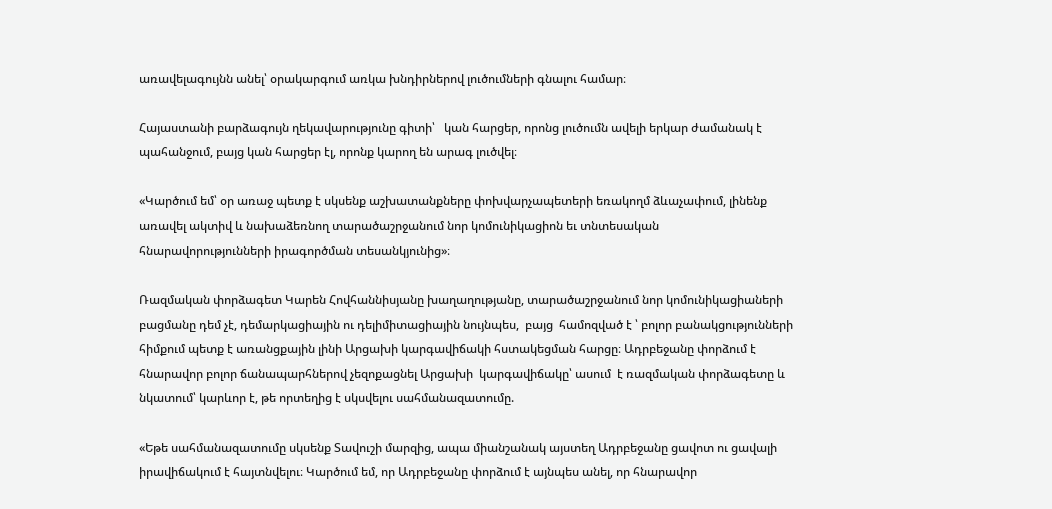առավելագույնն անել՝ օրակարգում առկա խնդիրներով լուծումների գնալու համար։

Հայաստանի բարձագույն ղեկավարությունը գիտի՝   կան հարցեր, որոնց լուծումն ավելի երկար ժամանակ է պահանջում, բայց կան հարցեր էլ, որոնք կարող են արագ լուծվել։

«Կարծում եմ՝ օր առաջ պետք է սկսենք աշխատանքները փոխվարչապետերի եռակողմ ձևաչափում, լինենք առավել ակտիվ և նախաձեռնող տարածաշրջանում նոր կոմունիկացիոն եւ տնտեսական հնարավորությունների իրագործման տեսանկյունից»։

Ռազմական փորձագետ Կարեն Հովհաննիսյանը խաղաղությանը, տարածաշրջանում նոր կոմունիկացիաների բացմանը դեմ չէ, դեմարկացիային ու դելիմիտացիային նույնպես,  բայց  համոզված է ՝ բոլոր բանակցությունների հիմքում պետք է առանցքային լինի Արցախի կարգավիճակի հստակեցման հարցը։ Ադրբեջանը փորձում է հնարավոր բոլոր ճանապարհներով չեզոքացնել Արցախի  կարգավիճակը՝ ասում  է ռազմական փորձագետը և նկատում՝ կարևոր է, թե որտեղից է սկսվելու սահմանազատումը.

«Եթե սահմանազատումը սկսենք Տավուշի մարզից, ապա միանշանակ այստեղ Ադրբեջանը ցավոտ ու ցավալի իրավիճակում է հայտնվելու։ Կարծում եմ, որ Ադրբեջանը փորձում է այնպես անել, որ հնարավոր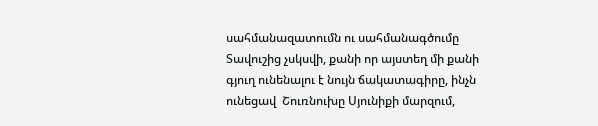սահմանազատումն ու սահմանագծումը Տավուշից չսկսվի, քանի որ այստեղ մի քանի գյուղ ունենալու է նույն ճակատագիրը, ինչն ունեցավ  Շուռնուխը Սյունիքի մարզում,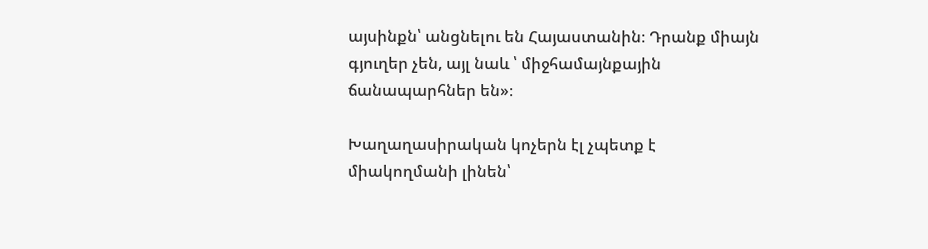այսինքն՝ անցնելու են Հայաստանին։ Դրանք միայն գյուղեր չեն, այլ նաև ՝ միջհամայնքային ճանապարհներ են»։

Խաղաղասիրական կոչերն էլ չպետք է միակողմանի լինեն՝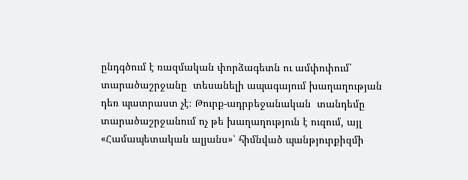ընդգծում է ռազմական փորձագետն ու ամփոփում՝ տարածաշրջանը  տեսանելի ապագայում խաղաղության դեռ պատրաստ չէ։ Թուրք-ադրբեջանական  տանդեմը տարածաշրջանում ոչ թե խաղաղություն է ուզում, այլ «Համապետական ալյանս»՝ հիմնված պանթյուրքիզմի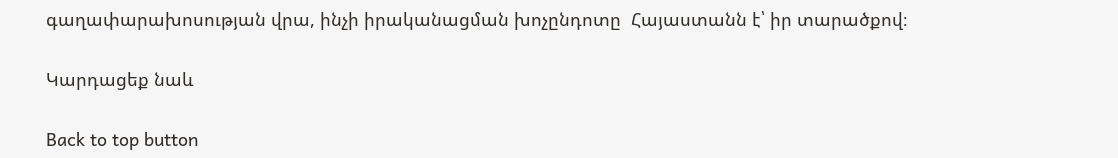գաղափարախոսության վրա, ինչի իրականացման խոչընդոտը  Հայաստանն է՝ իր տարածքով։

Կարդացեք նաև

Back to top button